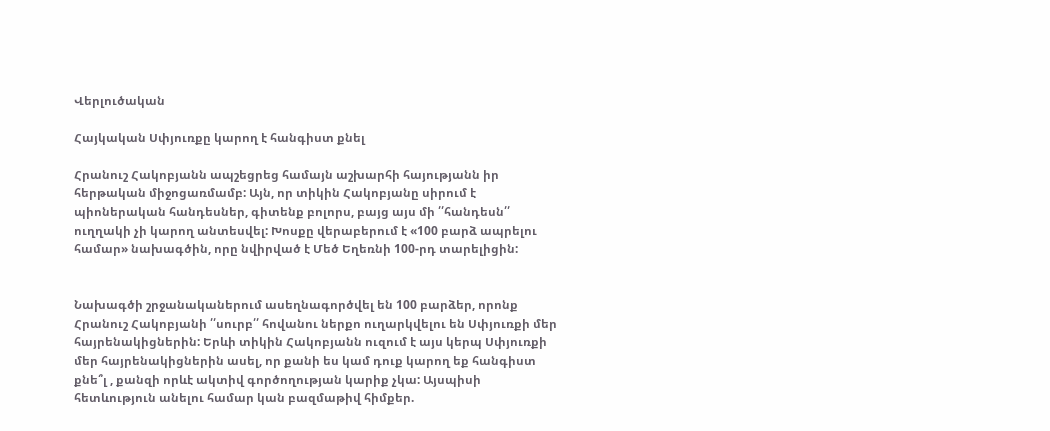Վերլուծական

Հայկական Սփյուռքը կարող է հանգիստ քնել

Հրանուշ Հակոբյանն ապշեցրեց համայն աշխարհի հայությանն իր հերթական միջոցառմամբ: Այն, որ տիկին Հակոբյանը սիրում է պիոներական հանդեսներ, գիտենք բոլորս, բայց այս մի ՛՛հանդեսն՛՛ ուղղակի չի կարող անտեսվել: Խոսքը վերաբերում է «100 բարձ ապրելու համար» նախագծին, որը նվիրված է Մեծ Եղեռնի 100-րդ տարելիցին:


Նախագծի շրջանականերում ասեղնագործվել են 100 բարձեր, որոնք Հրանուշ Հակոբյանի ՛՛սուրբ՛՛ հովանու ներքո ուղարկվելու են Սփյուռքի մեր հայրենակիցներին: Երևի տիկին Հակոբյանն ուզում է այս կերպ Սփյուռքի մեր հայրենակիցներին ասել, որ քանի ես կամ դուք կարող եք հանգիստ քնե՞լ , քանզի որևէ ակտիվ գործողության կարիք չկա: Այսպիսի հետևություն անելու համար կան բազմաթիվ հիմքեր.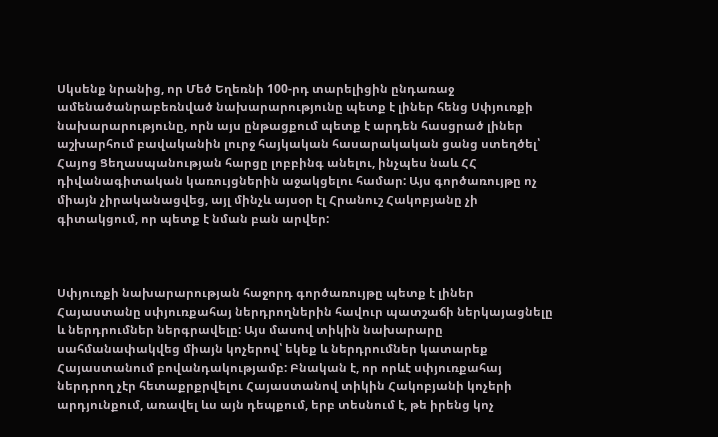Սկսենք նրանից, որ Մեծ Եղեռնի 100-րդ տարելիցին ընդառաջ ամենածանրաբեռնված նախարարությունը պետք է լիներ հենց Սփյուռքի նախարարությունը, որն այս ընթացքում պետք է արդեն հասցրած լիներ աշխարհում բավականին լուրջ հայկական հասարակական ցանց ստեղծել՝ Հայոց Ցեղասպանության հարցը լոբբինգ անելու, ինչպես նաև ՀՀ դիվանագիտական կառույցներին աջակցելու համար: Այս գործառույթը ոչ միայն չիրականացվեց, այլ մինչև այսօր էլ Հրանուշ Հակոբյանը չի գիտակցում, որ պետք է նման բան արվեր:



Սփյուռքի նախարարության հաջորդ գործառույթը պետք է լիներ Հայաստանը սփյուռքահայ ներդրողներին հավուր պատշաճի ներկայացնելը և ներդրումներ ներգրավելը: Այս մասով տիկին նախարարը սահմանափակվեց միայն կոչերով՝ եկեք և ներդրումներ կատարեք Հայաստանում բովանդակությամբ: Բնական է, որ որևէ սփյուռքահայ ներդրող չէր հետաքրքրվելու Հայաստանով տիկին Հակոբյանի կոչերի արդյունքում, առավել ևս այն դեպքում, երբ տեսնում է, թե իրենց կոչ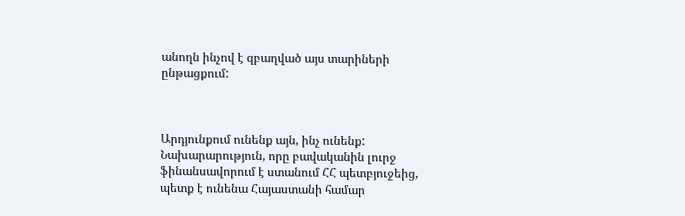անողն ինչով է զբաղված այս տարիների ընթացքում:



Արդյունքում ունենք այն, ինչ ունենք: Նախարարություն, որը բավականին լուրջ ֆինանսավորում է ստանում ՀՀ պետբյուջեից, պետք է ունենա Հայաստանի համար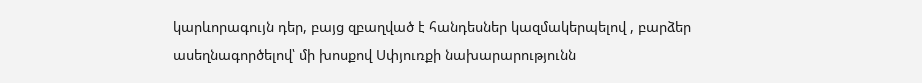կարևորագույն դեր, բայց զբաղված է հանդեսներ կազմակերպելով , բարձեր ասեղնագործելով՝ մի խոսքով Սփյուռքի նախարարությունն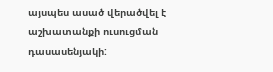այսպես ասած վերածվել է աշխատանքի ուսուցման դասասենյակի: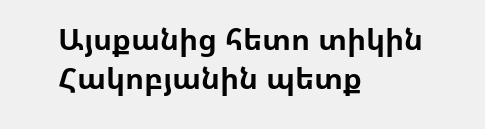Այսքանից հետո տիկին Հակոբյանին պետք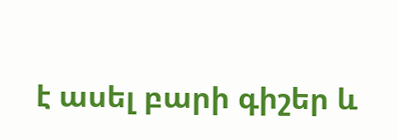է ասել բարի գիշեր և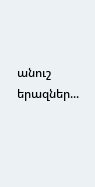անուշ երազներ...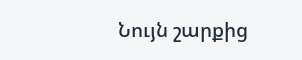Նույն շարքից